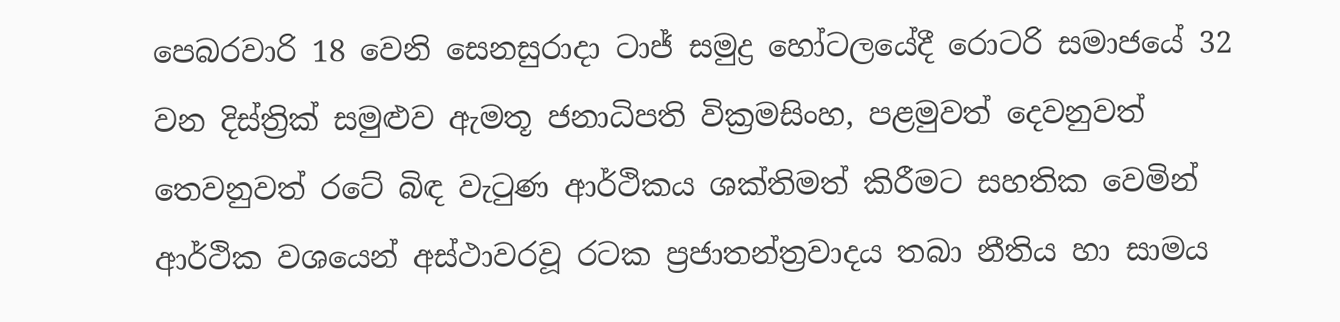පෙබරවාරි 18 වෙනි සෙනසුරාදා ටාජ් සමුද්‍ර හෝටලයේදී රොටරි සමාජයේ 32 වන දිස්ත්‍රික් සමුළුව ඇමතූ ජනාධිපති වික්‍රමසිංහ, පළමුවත් දෙවනුවත් තෙවනුවත් රටේ බිඳ වැටුණ ආර්ථිකය ශක්තිමත් කිරීමට සහතික වෙමින් ආර්ථික වශයෙන් අස්ථාවරවූ රටක ප්‍රජාතන්ත්‍රවාදය තබා නීතිය හා සාමය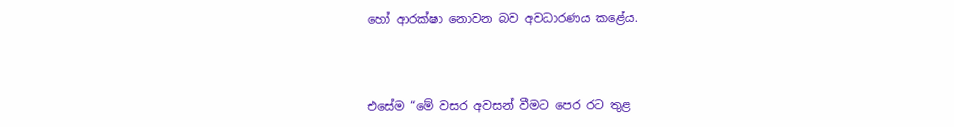හෝ ආරක්ෂා නොවන බව අවධාරණය කළේය.



එසේම “මේ වසර අවසන් වීමට පෙර රට තුළ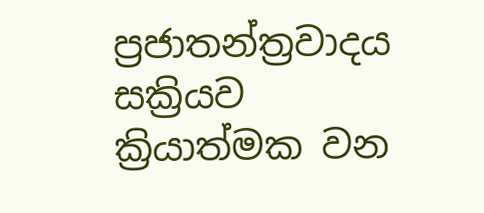ප්‍රජාතන්ත්‍රවාදය සක්‍රියව ක්‍රියාත්මක වන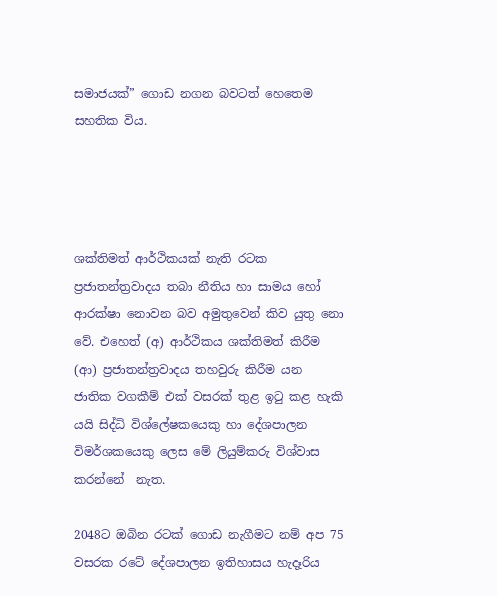සමාජයක්” ගොඩ නගන බවටත් හෙතෙම සහතික විය.




ශක්තිමත් ආර්ථිකයක් නැති රටක ප්‍රජාතන්ත්‍රවාදය තබා නීතිය හා සාමය හෝ ආරක්ෂා නොවන බව අමුතුවෙන් කිව යුතු නො වේ. එහෙත් (අ) ආර්ථිකය ශක්තිමත් කිරීම (ආ) ප්‍රජාතන්ත්‍රවාදය තහවුරු කිරීම යන ජාතික වගකීම් එක් වසරක් තුළ ඉටු කළ හැකි යයි සිද්ධි විශ්ලේෂකයෙකු හා දේශපාලන විමර්ශකයෙකු ලෙස මේ ලියුම්කරු විශ්වාස කරන්නේ  නැත.

2048ට ඔබින රටක් ගොඩ නැගීමට නම් අප 75 වසරක රටේ දේශපාලන ඉතිහාසය හැදෑරිය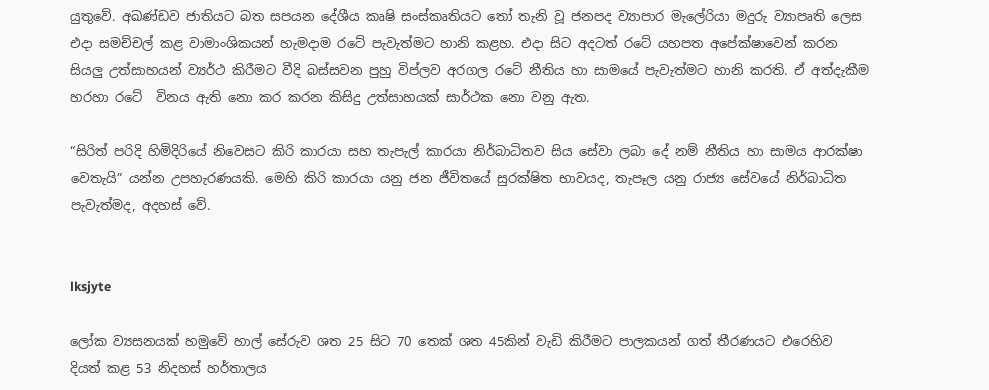යුතුවේ. අඛණ්ඩව ජාතියට බත සපයන දේශීය කෘෂි සංස්කෘතියට තෝ තැනි වූ ජනපද ව්‍යාපාර මැලේරියා මදුරු ව්‍යාපෘති ලෙස එදා සමච්චල් කළ වාමාංශිකයන් හැමදාම රටේ පැවැත්මට හානි කළහ. එදා සිට අදටත් රටේ යහපත අපේක්ෂාවෙන් කරන සියලු උත්සාහයන් ව්‍යර්ථ කිරීමට වීදි බස්සවන පුහු විප්ලව අරගල රටේ නීතිය හා සාමයේ පැවැත්මට හානි කරති. ඒ අත්දැකීම හරහා රටේ  විනය ඇති නො කර කරන කිසිදු උත්සාහයක් සාර්ථක නො වනු ඇත.

“සිරිත් පරිදි හිමිදිරියේ නිවෙසට කිරි කාරයා සහ තැපැල් කාරයා නිර්බාධිතව සිය සේවා ලබා දේ නම් නීතිය හා සාමය ආරක්ෂා වෙතැයි” යන්න උපහැරණයකි. මෙහි කිරි කාරයා යනු ජන ජීවිතයේ සුරක්ෂිත භාවයද, තැපෑල යනු රාජ්‍ය සේවයේ නිර්බාධිත පැවැත්මද, අදහස් වේ.


lksjyte

ලෝක ව්‍යසනයක් හමුවේ හාල් සේරුව ශත 25 සිට 70 තෙක් ශත 45කින් වැඩි කිරීමට පාලකයන් ගත් තීරණයට එරෙහිව දියත් කළ 53 නිදහස් හර්තාලය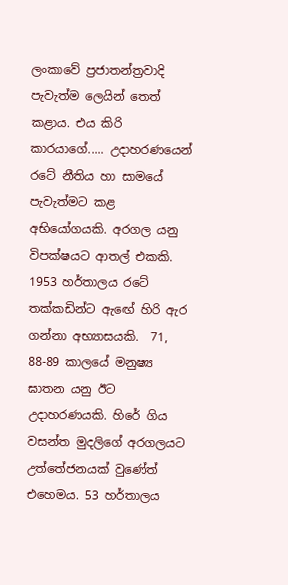ලංකාවේ ප්‍රජාතන්ත්‍රවාදි පැවැත්ම ලෙයින් තෙත් කළාය. එය කිරි කාරයාගේ..... උදාහරණයෙන් රටේ නීතිය හා සාමයේ පැවැත්මට කළ අභියෝගයකි. අරගල යනු විපක්ෂයට ආතල් එකකි. 1953 හර්තාලය රටේ තක්කඩින්ට ඇඟේ හිරි ඇර ගන්නා අභ්‍යාසයකි.  71, 88-89 කාලයේ මනුෂ්‍ය ඝාතන යනු ඊට උදාහරණයකි. හිරේ ගිය වසන්ත මුදලිගේ අරගලයට උත්තේජනයක් වුණේත් එහෙමය. 53 හර්තාලය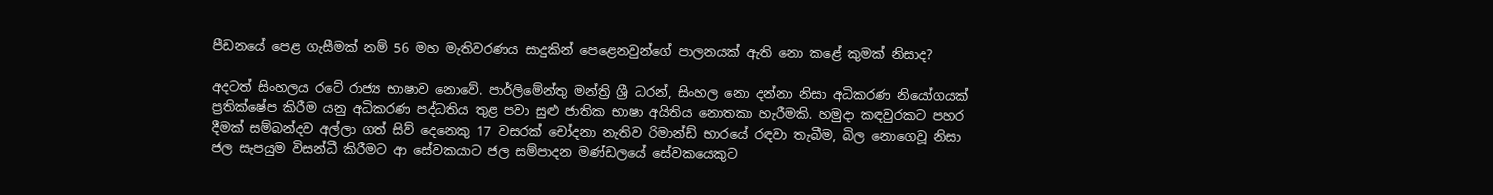පීඩනයේ පෙළ ගැසීමක් නම් 56 මහ මැතිවරණය සාදුකින් පෙළෙනවුන්ගේ පාලනයක් ඇති නො කළේ කුමක් නිසාද?

අදටත් සිංහලය රටේ රාජ්‍ය භාෂාව නොවේ. පාර්ලිමේන්තු මන්ත්‍රි ශ්‍රී ධරන්, සිංහල නො දන්නා නිසා අධිකරණ නියෝගයක් ප්‍රතික්ෂේප කිරීම යනු අධිකරණ පද්ධතිය තුළ පවා සුළු ජාතික භාෂා අයිතිය නොතකා හැරීමකි. හමුදා කඳවුරකට පහර දීමක් සම්බන්දව අල්ලා ගත් සිව් දෙනෙකු 17 වසරක් චෝදනා නැතිව රිමාන්ඩ් භාරයේ රඳවා තැබීම, බිල නොගෙවූ නිසා ජල සැපයුම විසන්ධී කිරීමට ආ සේවකයාට ජල සම්පාදන මණ්ඩලයේ සේවකයෙකුට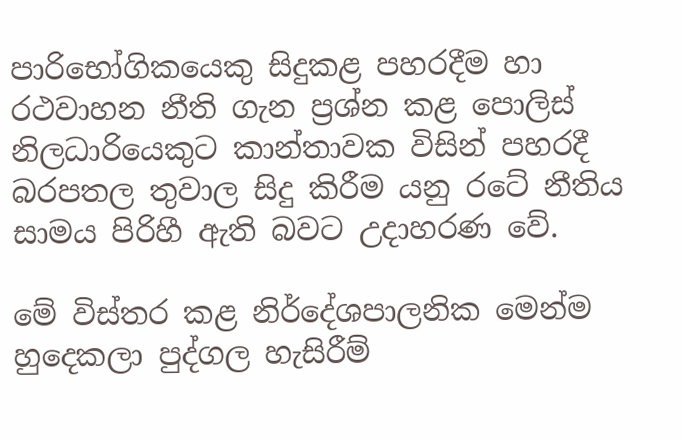පාරිභෝගිකයෙකු සිදුකළ පහරදීම හා රථවාහන නීති ගැන ප්‍රශ්න කළ පොලිස් නිලධාරියෙකුට කාන්තාවක විසින් පහරදී බරපතල තුවාල සිදු කිරීම යනු රටේ නීතිය සාමය පිරිහී ඇති බවට උදාහරණ වේ.

මේ විස්තර කළ නිර්දේශපාලනික මෙන්ම හුදෙකලා පුද්ගල හැසිරීම්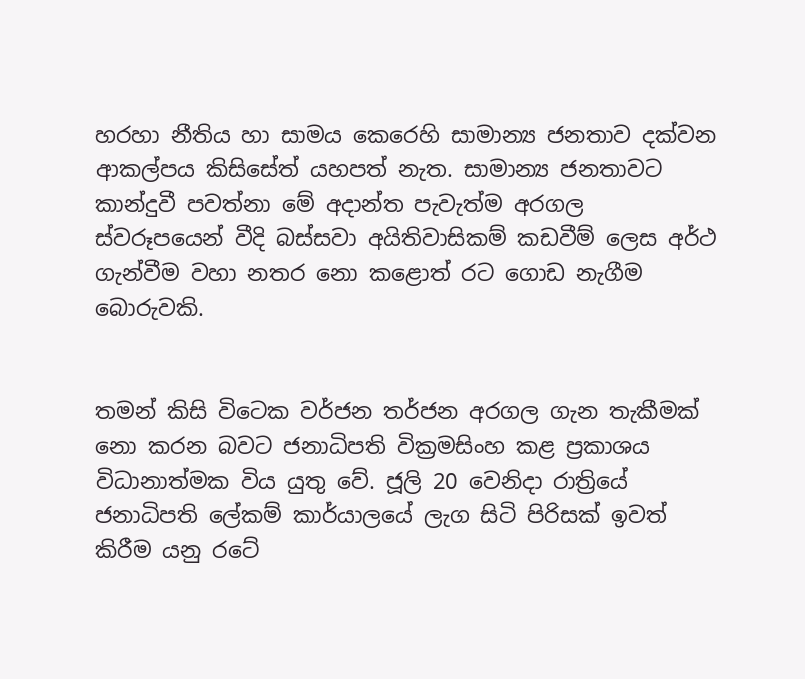හරහා නීතිය හා සාමය කෙරෙහි සාමාන්‍ය ජනතාව දක්වන ආකල්පය කිසිසේත් යහපත් නැත. සාමාන්‍ය ජනතාවට කාන්දුවී පවත්නා මේ අදාන්ත පැවැත්ම අරගල ස්වරූපයෙන් වීදි බස්සවා අයිතිවාසිකම් කඩවීම් ලෙස අර්ථ ගැන්වීම වහා නතර නො කළොත් රට ගොඩ නැගීම බොරුවකි.


තමන් කිසි විටෙක වර්ජන තර්ජන අරගල ගැන තැකීමක් නො කරන බවට ජනාධිපති වික්‍රමසිංහ කළ ප්‍රකාශය විධානාත්මක විය යුතු වේ. ජූලි 20 වෙනිදා රාත්‍රියේ ජනාධිපති ලේකම් කාර්යාලයේ ලැග සිටි පිරිසක් ඉවත් කිරීම යනු රටේ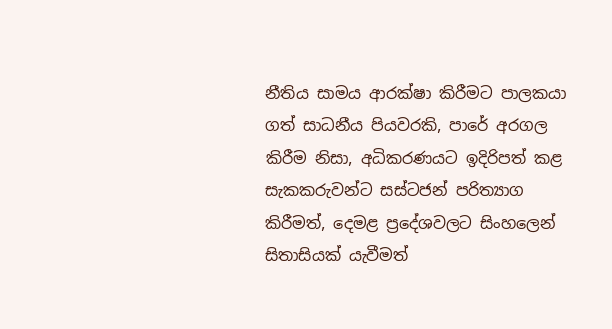නීතිය සාමය ආරක්ෂා කිරීමට පාලකයා ගත් සාධනීය පියවරකි, පාරේ අරගල කිරීම නිසා, අධිකරණයට ඉදිරිපත් කළ සැකකරුවන්ට සස්ටජන් පරිත්‍යාග කිරීමත්, දෙමළ ප්‍රදේශවලට සිංහලෙන් සිතාසියක් යැවීමත්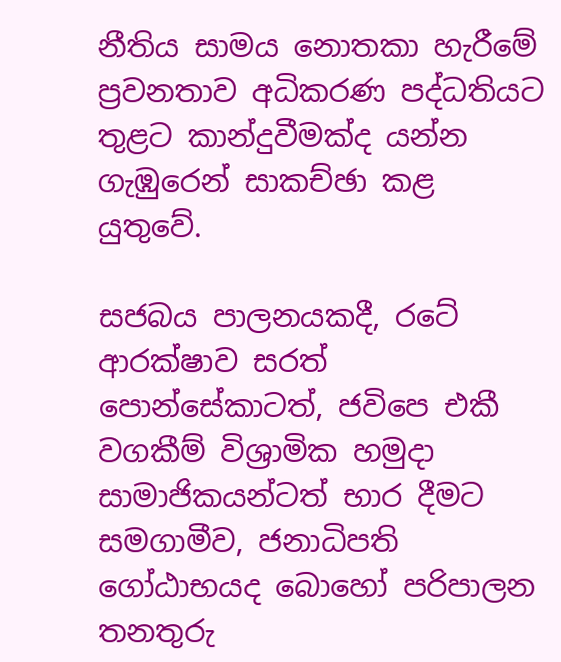නීතිය සාමය නොතකා හැරීමේ ප්‍රවනතාව අධිකරණ පද්ධතියට තුළට කාන්දුවීමක්ද යන්න ගැඹුරෙන් සාකච්ඡා කළ යුතුවේ.

සජබය පාලනයකදී, රටේ ආරක්ෂාව සරත් පොන්සේකාටත්, ජවිපෙ එකී වගකීම් විශ්‍රාමික හමුදා සාමාජිකයන්ටත් භාර දීමට සමගාමීව, ජනාධිපති ගෝඨාභයද බොහෝ පරිපාලන තනතුරු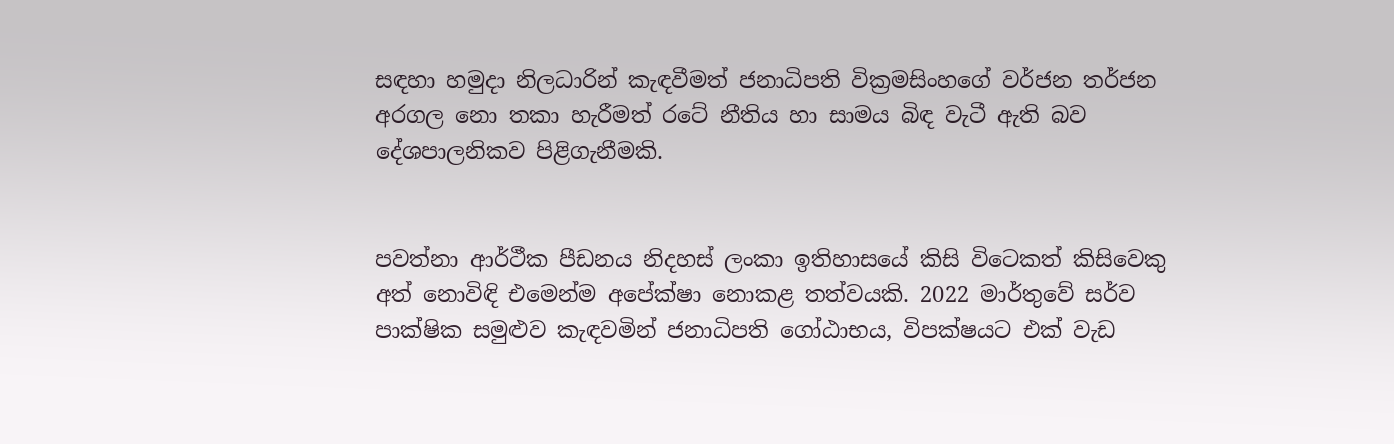සඳහා හමුදා නිලධාරින් කැඳවීමත් ජනාධිපති වික්‍රමසිංහගේ වර්ජන තර්ජන අරගල නො තකා හැරීමත් රටේ නීතිය හා සාමය බිඳ වැටී ඇති බව දේශපාලනිකව පිළිගැනීමකි.


පවත්නා ආර්ථීක පීඩනය නිදහස් ලංකා ඉතිහාසයේ කිසි විටෙකත් කිසිවෙකු අත් නොවිඳි එමෙන්ම අපේක්ෂා නොකළ තත්වයකි. 2022 මාර්තුවේ සර්ව පාක්ෂික සමුළුව කැඳවමින් ජනාධිපති ගෝඨාභය, විපක්ෂයට එක් වැඩ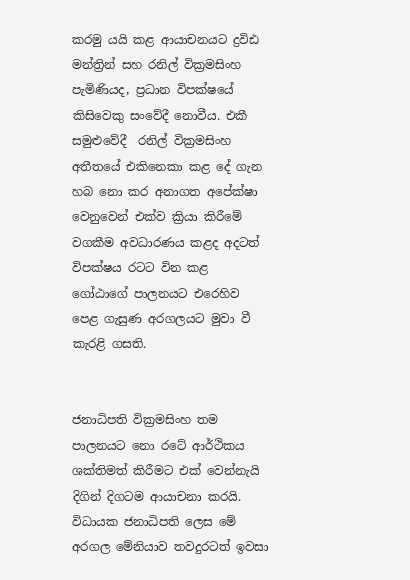කරමු යයි කළ ආයාචනයට ද්‍රවිඪ මන්ත්‍රින් සහ රනිල් වික්‍රමසිංහ පැමිණියද, ප්‍රධාන විපක්ෂයේ කිසිවෙකු සංවේදී නොවීය. එකී සමුළුවේදී  රනිල් වික්‍රමසිංහ අතීතයේ එකිනෙකා කළ දේ ගැන හබ නො කර අනාගත අපේක්ෂා වෙනුවෙන් එක්ව ක්‍රියා කිරීමේ වගකීම අවධාරණය කළද අදටත් විපක්ෂය රටට වින කළ ගෝඨාගේ පාලනයට එරෙහිව පෙළ ගැසුණ අරගලයට මුවා වී කැරළි ගසති.


ජනාධිපති වික්‍රමසිංහ තම පාලනයට නො රටේ ආර්ථිකය ශක්තිමත් කිරීමට එක් වෙන්නැයි දිගින් දිගටම ආයාචනා කරයි. විධායක ජනාධිපති ලෙස මේ අරගල මේනියාව තවදුරටත් ඉවසා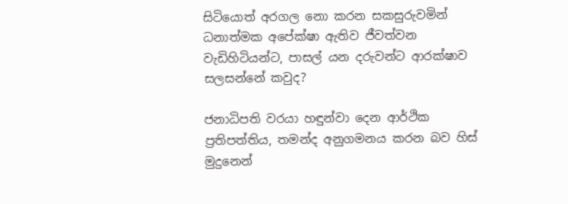සිටියොත් අරගල නො කරන සකසුරුවමින් ධනාත්මක අපේක්ෂා ඇතිව ජීවත්වන වැඩිහිටියන්ට, පාසල් යන දරුවන්ට ආරක්ෂාව සලසන්නේ කවුද?

ජනාධිපති වරයා හඳුන්වා දෙන ආර්ථික ප්‍රතිපත්තිය, තමන්ද අනුගමනය කරන බව හිස් මුදුනෙන්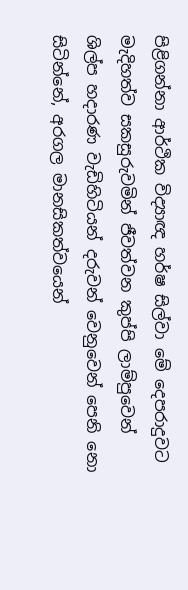පිළිගන්නා ආර්ථික විද්‍යාඥ හර්ෂ සිල්වා මේ දෙපරාදුවට මැදිහත්ව සකසුරුවමින් ජීවත්වන කුප්පි ලාම්පුවෙන් ශිල්ප හදාරණ වැඩිහිටියන් දරුවන් වෙනුවෙන් පෙනි නො සිටින්නේ, අරගල මානසිකත්වයෙන්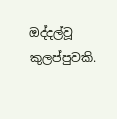ඔද්දල්වූ කුලප්පුවකි.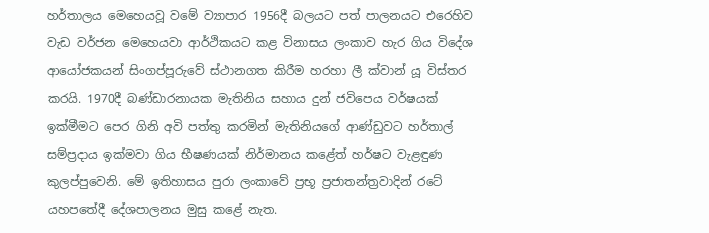හර්තාලය මෙහෙයවූ වමේ ව්‍යාපාර 1956දී බලයට පත් පාලනයට එරෙහිව වැඩ වර්ජන මෙහෙයවා ආර්ථිකයට කළ විනාසය ලංකාව හැර ගිය විදේශ ආයෝජකයන් සිංගප්පූරුවේ ස්ථානගත කිරීම හරහා ලී ක්වාන් යූ විස්තර කරයි. 1970දී බණ්ඩාරනායක මැතිනිය සහාය දුන් ජවිපෙය වර්ෂයක් ඉක්මීමට පෙර ගිනි අවි පත්තු කරමින් මැතිනියගේ ආණ්ඩුවට හර්තාල් සම්ප්‍රදාය ඉක්මවා ගිය භීෂණයක් නිර්මානය කළේත් හර්ෂට වැළඳුණ කුලප්පුවෙනි. මේ ඉතිහාසය පුරා ලංකාවේ ප්‍රභූ ප්‍රජාතන්ත්‍රවාදින් රටේ යහපතේදී දේශපාලනය මුසු කළේ නැත.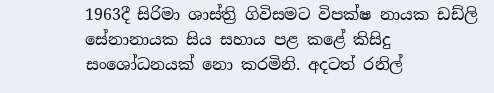1963දී සිරිමා ශාස්ත්‍රි ගිවිසමට විපක්ෂ නායක ඩඩ්ලි සේනානායක සිය සහාය පළ කළේ කිසිදු සංශෝධනයක් නො කරමිනි. අදටත් රනිල්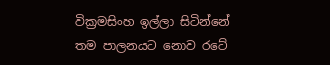වික්‍රමසිංහ ඉල්ලා සිටින්නේ තම පාලනයට නොව රටේ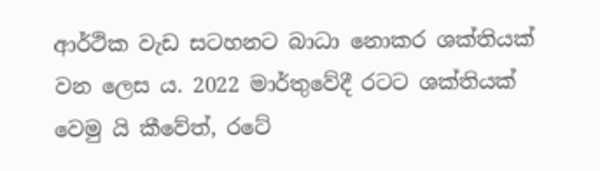ආර්ථික වැඩ සටහනට බාධා නොකර ශක්තියක් වන ලෙස ය. 2022 මාර්තුවේදී රටට ශක්තියක් වෙමු යි කීවේත්, රටේ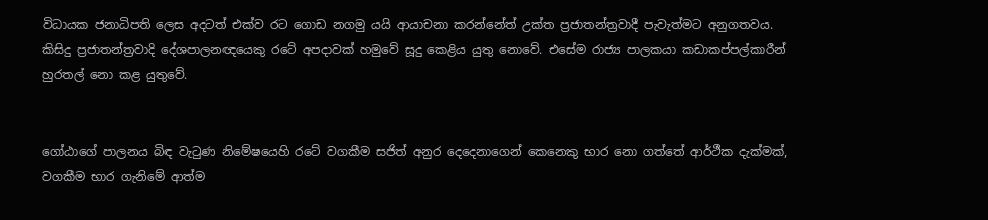විධායක ජනාධිපති ලෙස අදටත් එක්ව රට ගොඩ නගමු යයි ආයාචනා කරන්නේත් උක්ත ප්‍රජාතන්ත්‍රවාදී පැවැත්මට අනුගතවය. කිසිදු ප්‍රජාතන්ත්‍රවාදි දේශපාලනඥයෙකු රටේ අපදාවක් හමුවේ සූදු කෙළිය යුතු නොවේ. එසේම රාජ්‍ය පාලකයා කඩාකප්පල්කාරීන් හුරතල් නො කළ යුතුවේ.


ගෝඨාගේ පාලනය බිඳ වැටුණ නිමේෂයෙහි රටේ වගකීම සජිත් අනුර දෙදෙනාගෙන් කෙනෙකු භාර නො ගත්තේ ආර්ථීක දැක්මක්, වගකීම භාර ගැනිමේ ආත්ම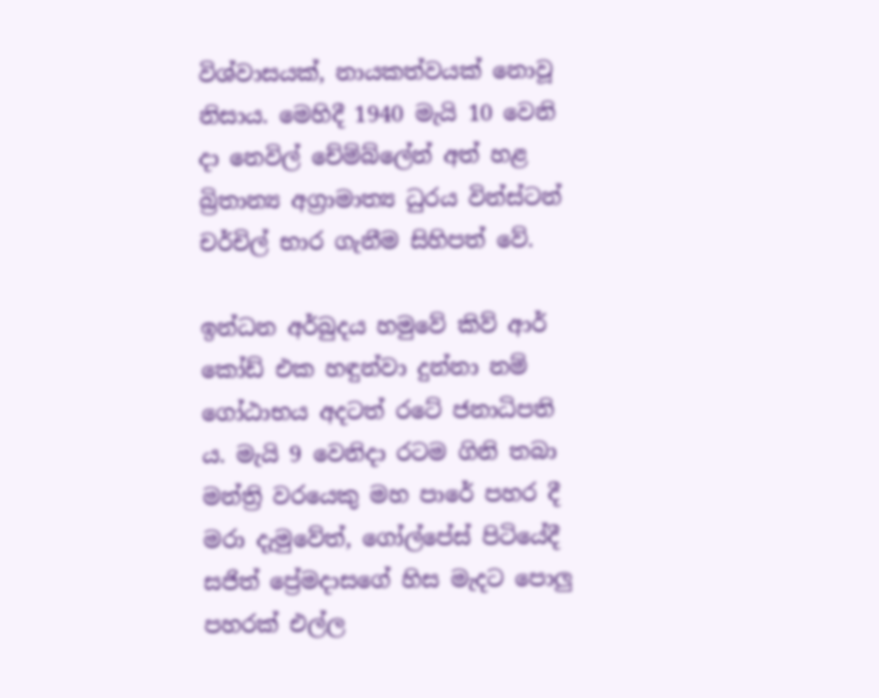විශ්වාසයක්, නායකත්වයක් නොවූ නිසාය. මෙහිදී 1940 මැයි 10 වෙනි දා නෙවිල් චේම්බ්ලේන් අත් හළ බ්‍රිතාන්‍ය අග්‍රාමාත්‍ය ධුරය වින්ස්ටන් චර්චිල් භාර ගැනීම සිහිපත් වේ.

ඉන්ධන අර්බුදය හමුවේ කිව් ආර් කෝඩ් එක හඳුන්වා දුන්නා නම් ගෝඨාභය අදටත් රටේ ජනාධිපති ය. මැයි 9 වෙනිදා රටම ගිනි තබා මන්ත්‍රි වරයෙකු මහ පාරේ පහර දී මරා දැමුවේත්, ගෝල්පේස් පිටියේදී සජිත් ප්‍රේමදාසගේ හිස මැදට පොලු පහරක් එල්ල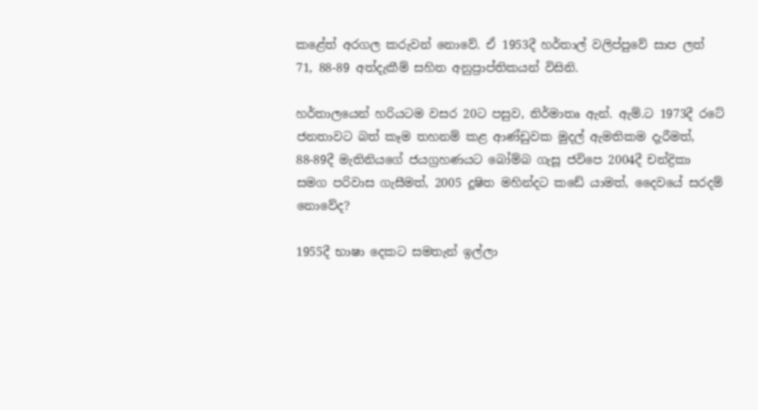කළේත් අරගල කරුවන් නොවේ. ඒ 1953දී හර්තාල් වලිප්පුවේ සාප ලත් 71, 88-89 අත්දැකීම් සහිත අනුප්‍රාප්තිකයන් විසිනි.

හර්තාලයෙන් හරියටම වසර 20ට පසුව, නිර්මාතෘ ඇන්. ඇම්.ට 1973දී රටේ ජනතාවට බත් කෑම තහනම් කළ ආණ්ඩුවක මුදල් ඇමතිකම දැරීමත්, 88-89දී මැතිනියගේ ජයග්‍රහණයට බෝම්බ ගැසූ ජවිපෙ 2004දී චන්ද්‍රිකා සමග පරිවාස ගැසීමත්, 2005 දූෂිත මහින්දට කඩේ යාමත්, දෛවයේ සරදම් නොවේද?

1955දී භාෂා දෙකට සමතැන් ඉල්ලා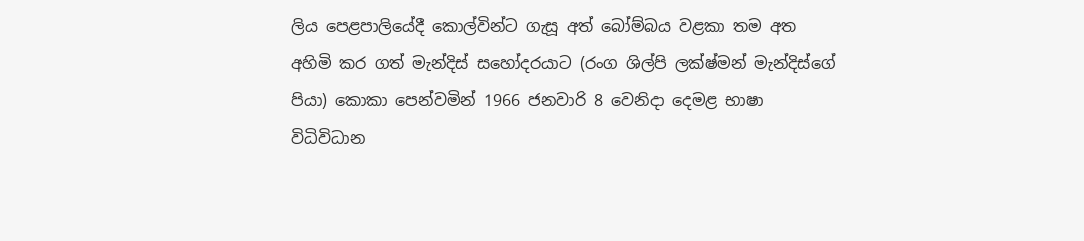ලිය පෙළපාලියේදී කොල්වින්ට ගැසූ අත් බෝම්බය වළකා තම අත අහිමි කර ගත් මැන්දිස් සහෝදරයාට (රංග ශිල්පි ලක්ෂ්මන් මැන්දිස්ගේ පියා) කොකා පෙන්වමින් 1966 ජනවාරි 8 වෙනිදා දෙමළ භාෂා විධිවිධාන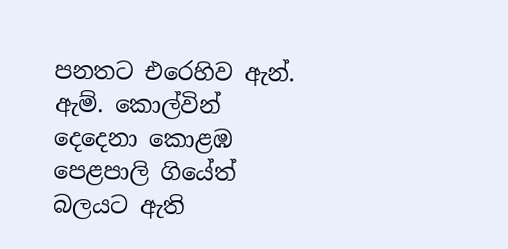පනතට එරෙහිව ඇන්. ඇම්. කොල්වින් දෙදෙනා කොළඹ පෙළපාලි ගියේත් බලයට ඇති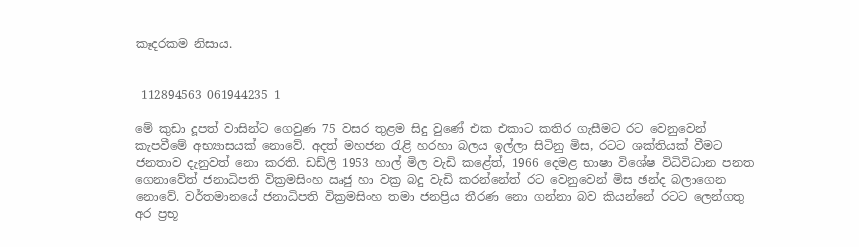කෑදරකම නිසාය.


 112894563 061944235 1

මේ කුඩා දූපත් වාසින්ට ගෙවුණ 75 වසර තුළම සිදු වුණේ එක එකාට කතිර ගැසීමට රට වෙනුවෙන් කැපවීමේ අභ්‍යාසයක් නොවේ. අදත් මහජන රැළි හරහා බලය ඉල්ලා සිටිනු මිස, රටට ශක්තියක් වීමට ජනතාව දැනුවත් නො කරති. ඩඩ්ලි 1953 හාල් මිල වැඩි කළේත්, 1966 දෙමළ භාෂා විශේෂ විධිවිධාන පනත ගෙනාවේත් ජනාධිපති වික්‍රමසිංහ ඍජු හා වක්‍ර බදු වැඩි කරන්නේත් රට වෙනුවෙන් මිස ඡන්ද බලාගෙන නොවේ. වර්තමානයේ ජනාධිපති වික්‍රමසිංහ තමා ජනප්‍රිය තීරණ නො ගන්නා බව කියන්නේ රටට ලෙන්ගතු අර ප්‍රභූ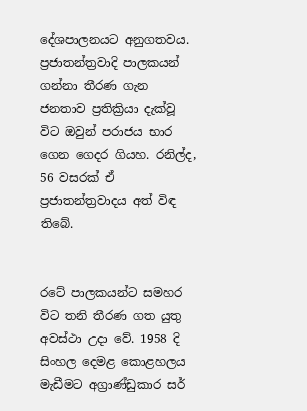දේශපාලනයට අනුගතවය. ප්‍රජාතන්ත්‍රවාදි පාලකයන් ගන්නා තීරණ ගැන ජනතාව ප්‍රතික්‍රියා දැක්වූ විට ඔවුන් පරාජය භාර ගෙන ගෙදර ගියහ. රනිල්ද,  56 වසරක් ඒ ප්‍රජාතන්ත්‍රවාදය අත් විඳ තිබේ.


රටේ පාලකයන්ට සමහර විට තනි තීරණ ගත යුතු අවස්ථා උදා වේ. 1958 දි සිංහල දෙමළ කොළහලය මැඩීමට අග්‍රාණ්ඩුකාර සර්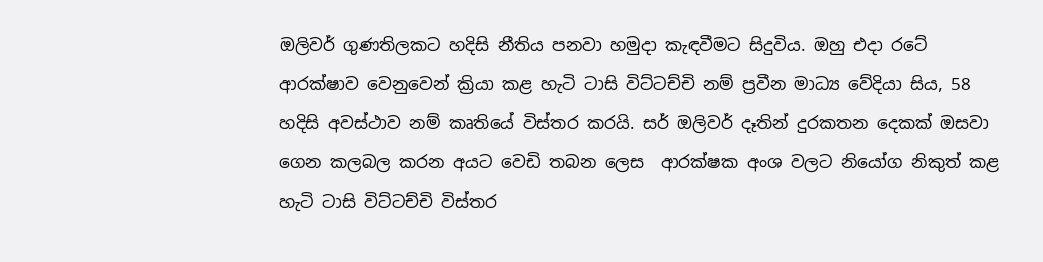ඔලිවර් ගුණතිලකට හදිසි නීතිය පනවා හමුදා කැඳවීමට සිදුවිය. ඔහු එදා රටේ ආරක්ෂාව වෙනුවෙන් ක්‍රියා කළ හැටි ටාසි විට්ටච්චි නම් ප්‍රවීන මාධ්‍ය වේදියා සිය, 58 හදිසි අවස්ථාව නම් කෘතියේ විස්තර කරයි. සර් ඔලිවර් දෑතින් දුරකතන දෙකක් ඔසවා ගෙන කලබල කරන අයට වෙඩි තබන ලෙස  ආරක්ෂක අංශ වලට නියෝග නිකුත් කළ හැටි ටාසි විට්ටච්චි විස්තර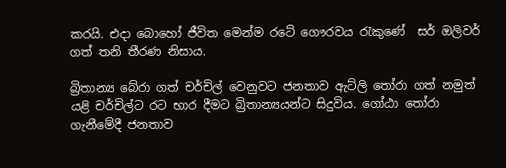කරයි. එදා බොහෝ ජීවිත මෙන්ම රටේ ගෞරවය රැකුණේ  සර් ඔලිවර් ගත් තනි තීරණ නිසාය.

බ්‍රිතාන්‍ය බේරා ගත් චර්චිල් වෙනුවට ජනතාව ඇට්ලි තෝරා ගත් නමුත් යළි චර්චිල්ට රට භාර දීමට බ්‍රිතාන්‍යයන්ට සිදුවිය. ගෝඨා තෝරා ගැනීමේදී ජනතාව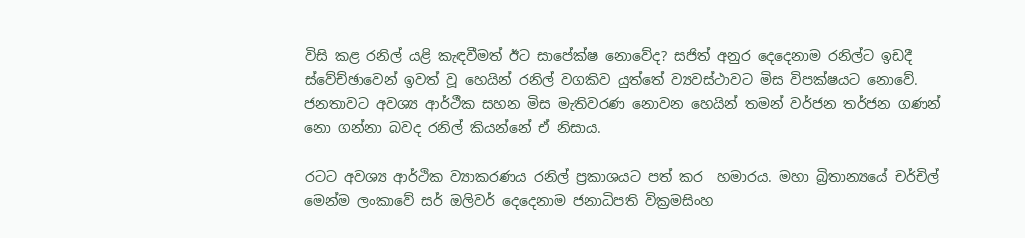විසි කළ රනිල් යළි කැඳවීමත් ඊට සාපේක්ෂ නොවේද? සජිත් අනුර දෙදෙනාම රනිල්ට ඉඩදී ස්වේච්ඡාවෙන් ඉවත් වූ හෙයින් රනිල් වගකිව යුත්තේ ව්‍යවස්ථාවට මිස විපක්ෂයට නොවේ. ජනතාවට අවශ්‍ය ආර්ථීක සහන මිස මැතිවරණ නොවන හෙයින් තමන් වර්ජන තර්ජන ගණන් නො ගන්නා බවද රනිල් කියන්නේ ඒ නිසාය.

රටට අවශ්‍ය ආර්ථික ව්‍යාකරණය රනිල් ප්‍රකාශයට පත් කර  හමාරය. මහා බ්‍රිතාන්‍යයේ චර්චිල් මෙන්ම ලංකාවේ සර් ඔලිවර් දෙදෙනාම ජනාධිපති වික්‍රමසිංහ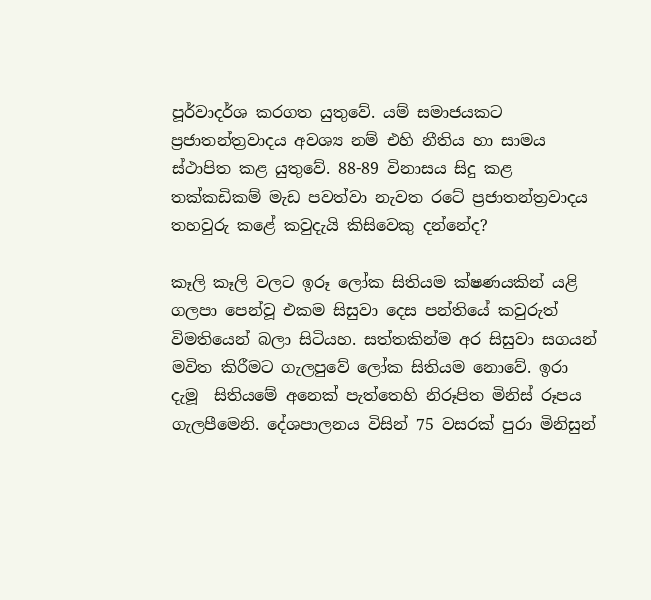පූර්වාදර්ශ කරගත යුතුවේ. යම් සමාජයකට ප්‍රජාතන්ත්‍රවාදය අවශ්‍ය නම් එහි නීතිය හා සාමය ස්ථාපිත කළ යුතුවේ. 88-89 විනාසය සිදු කළ තක්කඩිකම් මැඩ පවත්වා නැවත රටේ ප්‍රජාතන්ත්‍රවාදය තහවුරු කළේ කවුදැයි කිසිවෙකු දන්නේද?

කෑලි කෑලි වලට ඉරූ ලෝක සිතියම ක්ෂණයකින් යළි ගලපා පෙන්වූ එකම සිසුවා දෙස පන්තියේ කවුරුත්  විමතියෙන් බලා සිටියහ. සත්තකින්ම අර සිසුවා සගයන් මවිත කිරීමට ගැලපුවේ ලෝක සිතියම නොවේ. ඉරා දැමූ  සිතියමේ අනෙක් පැත්තෙහි නිරූපිත මිනිස් රූපය ගැලපීමෙනි. දේශපාලනය විසින් 75 වසරක් පුරා මිනිසුන්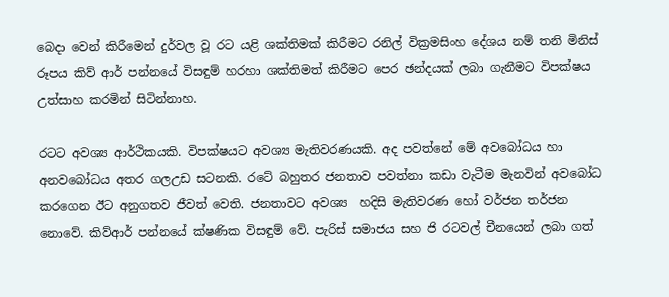බෙදා වෙන් කිරීමෙන් දුර්වල වූ රට යළි ශක්තිමක් කිරීමට රනිල් වික්‍රමසිංහ දේශය නම් තනි මිනිස් රූපය කිව් ආර් පන්නයේ විසඳුම් හරහා ශක්තිමත් කිරීමට පෙර ඡන්දයක් ලබා ගැනීමට විපක්ෂය උත්සාහ කරමින් සිටින්නාහ.

රටට අවශ්‍ය ආර්ථිකයකි. විපක්ෂයට අවශ්‍ය මැතිවරණයකි. අද පවත්නේ මේ අවබෝධය හා අනවබෝධය අතර ගලඋඩ සටනකි. රටේ බහුතර ජනතාව පවත්නා කඩා වැටීම මැනවින් අවබෝධ කරගෙන ඊට අනුගතව ජීවත් වෙති. ජනතාවට අවශ්‍ය  හදිසි මැතිවරණ හෝ වර්ජන තර්ජන නොවේ. කිව්ආර් පන්නයේ ක්ෂණික විසඳුම් වේ. පැරිස් සමාජය සහ ජි රටවල් චීනයෙන් ලබා ගත්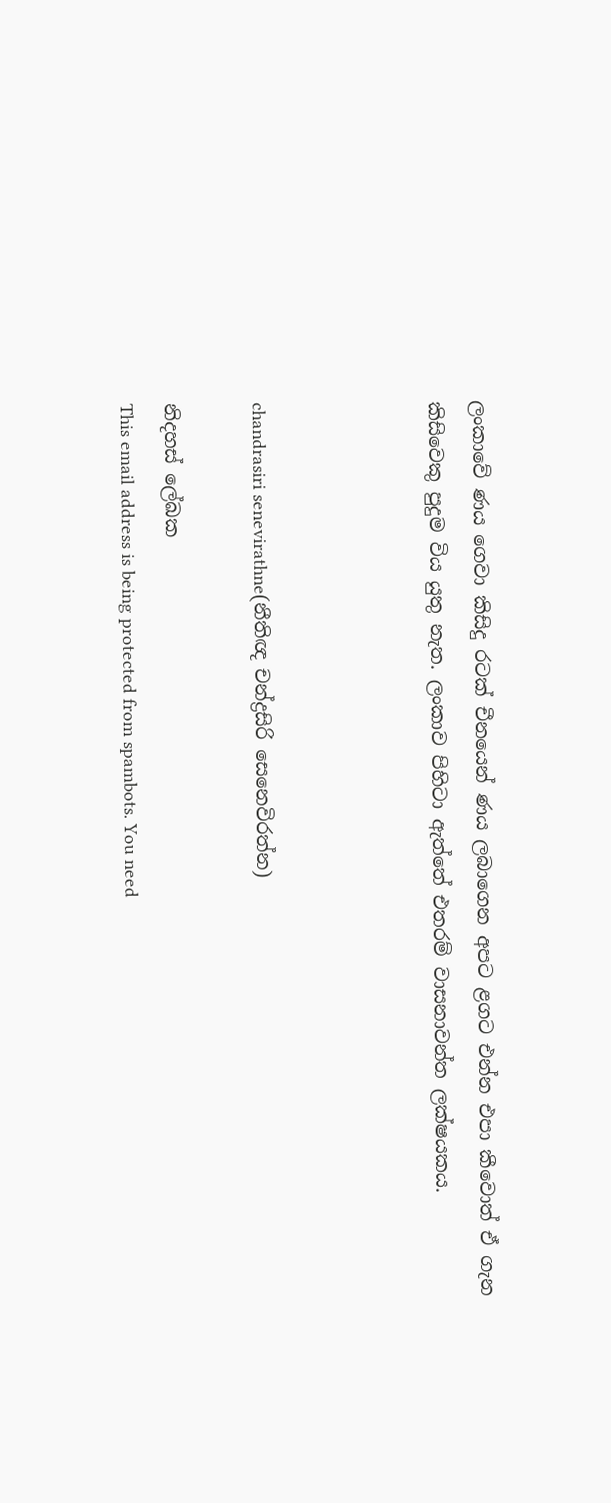ලංකාවේ ණය ගෙවා කිසිදු රටක් චීනයෙන් ණය ලබාගෙන අපට ළගට එන්න එපා කීවොත් ඒ ගැන කිසිවෙකු පුදුම විය යුතු නැත. ලංකාව පිහිටා ඇත්තේ එතරම් වාසනාවන්ත ලක්ෂයකය.



chandrasiri senevirathne(නීතිඥ චන්ද්‍රසිරි සෙනෙවිරත්න)

නිදහස් ලේඛක
This email address is being protected from spambots. You need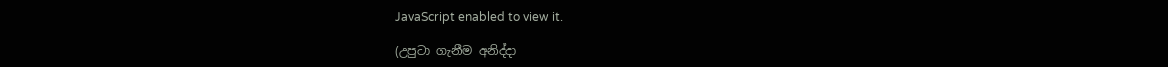JavaScript enabled to view it.

(උපුටා ගැනීම අනිද්දා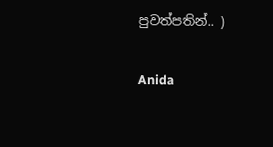පුවත්පතින්.. )

Anida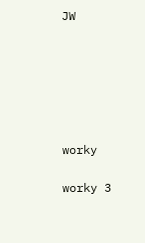JW






worky

worky 3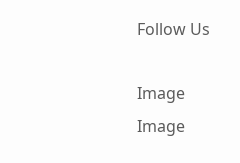Follow Us

Image
Image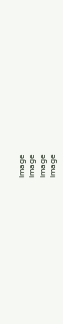Image
Image
Image
Image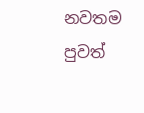නවතම පුවත්